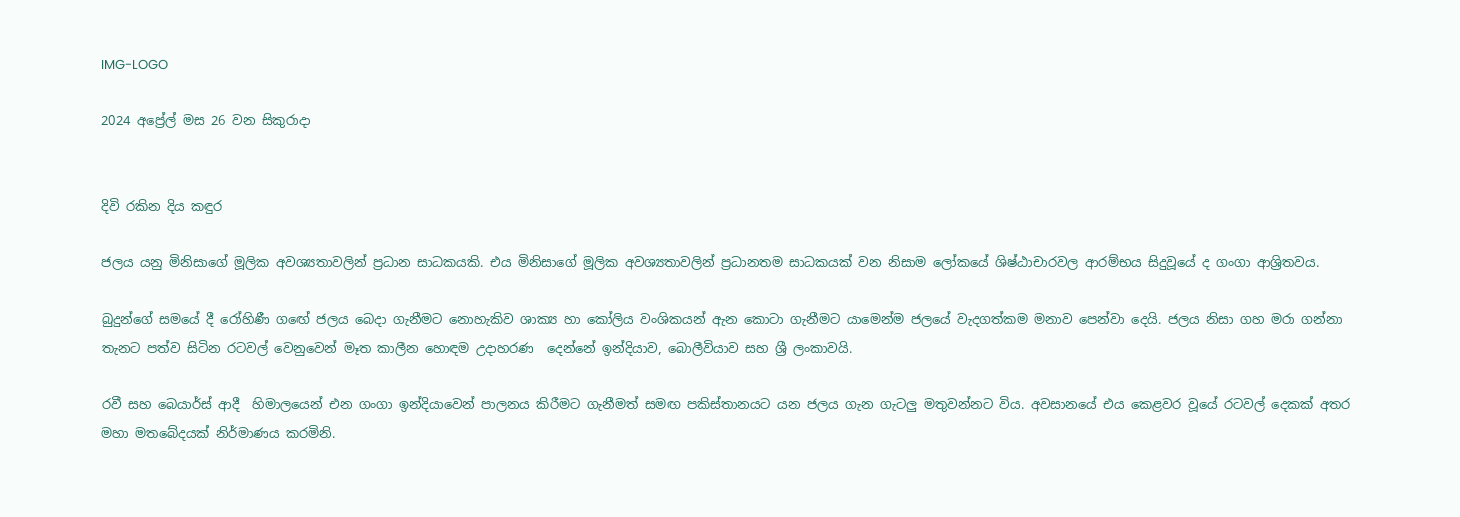IMG-LOGO

2024 අප්‍රේල් මස 26 වන සිකුරාදා


දිවි රකින දිය කඳුර

ජලය යනු මිනිසාගේ මූලික අවශ්‍යතාවලින් ප්‍රධාන සාධකයකි. එය මිනිසාගේ මූලික අවශ්‍යතාවලින් ප්‍රධානතම සාධකයක් වන නිසාම ලෝකයේ ශිෂ්ඨාචාරවල ආරම්භය සිදුවූයේ ද ගංගා ආශ්‍රිතවය.

බුදුන්ගේ සමයේ දී රෝහිණී ගඟේ ජලය බෙදා ගැනීමට නොහැකිව ශාක්‍ය හා කෝලිය වංශිකයන් ඇන කොටා ගැනීමට යාමෙන්ම ජලයේ වැදගත්කම මනාව පෙන්වා දෙයි. ජලය නිසා ගහ මරා ගන්නා තැනට පත්ව සිටින රටවල් වෙනුවෙන් මෑත කාලීන හොඳම උදාහරණ  දෙන්නේ ඉන්දියාව, බොලීවියාව සහ ශ්‍රී ලංකාවයි.

රවී සහ බෙයාර්ස් ආදී  හිමාලයෙන් එන ගංගා ඉන්දියාවෙන් පාලනය කිරීමට ගැනීමත් සමඟ පකිස්තානයට යන ජලය ගැන ගැටලු මතුවන්නට විය. අවසානයේ එය කෙළවර වූයේ රටවල් දෙකක් අතර මහා මතබේදයක් නිර්මාණය කරමිනි.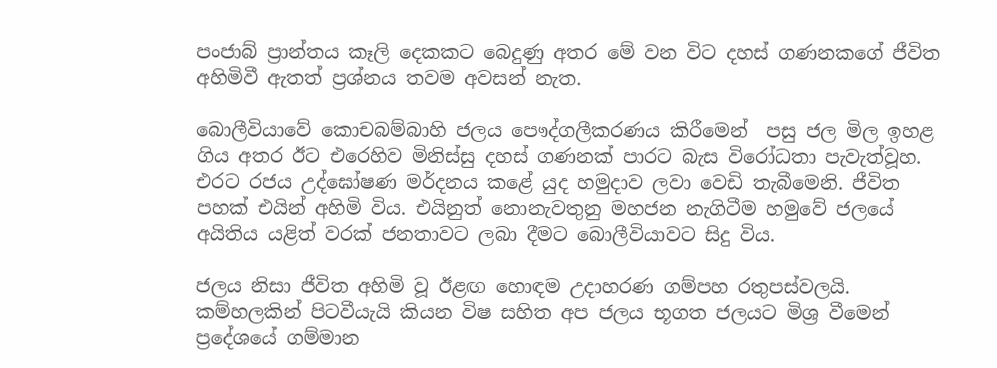පංජාබ් ප්‍රාන්තය කෑලි දෙකකට බෙදුණු අතර මේ වන විට දහස් ගණනකගේ ජීවිත අහිමිවී ඇතත් ප්‍රශ්නය තවම අවසන් නැත.

බොලීවියාවේ කොචබම්බාහි ජලය පෞද්ගලීකරණය කිරීමෙන්  පසු ජල මිල ඉහළ ගිය අතර ඊට එරෙහිව මිනිස්සු දහස් ගණනක් පාරට බැස විරෝධතා පැවැත්වූහ. එරට රජය උද්ඝෝෂණ මර්දනය කළේ යුද හමුදාව ලවා වෙඩි තැබීමෙනි. ජීවිත පහක් එයින් අහිමි විය. එයිනුත් නොනැවතුනු මහජන නැගිටීම හමුවේ ජලයේ අයිතිය යළිත් වරක් ජනතාවට ලබා දීමට බොලීවියාවට සිදු විය.

ජලය නිසා ජීවිත අහිමි වූ ඊළඟ හොඳම උදාහරණ ගම්පහ රතුපස්වලයි. කම්හලකින් පිටවීයැයි කියන විෂ සහිත අප ජලය භූගත ජලයට මිශ්‍ර වීමෙන් ප්‍රදේශයේ ගම්මාන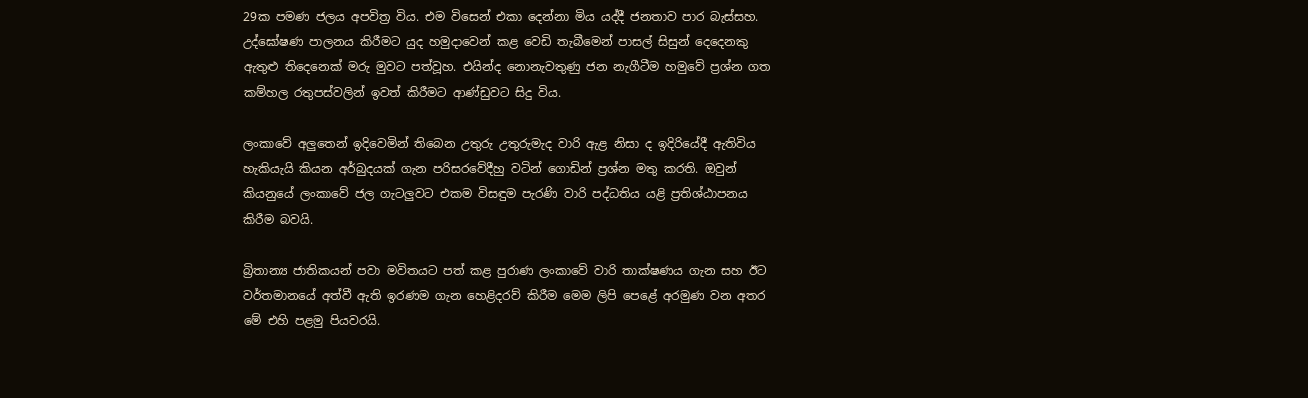29ක පමණ ජලය අපවිත්‍ර විය. එම විසෙන් එකා දෙන්නා මිය යද්දී ජනතාව පාර බැස්සහ. උද්ඝෝෂණ පාලනය කිරීමට යුද හමුදාවෙන් කළ වෙඩි තැබීමෙන් පාසල් සිසුන් දෙදෙනකු ඇතුළු තිදෙනෙක් මරු මුවට පත්වූහ. එයින්ද නොනැවතුණු ජන නැගීටීම හමුවේ ප්‍රශ්න ගත කම්හල රතුපස්වලින් ඉවත් කිරීමට ආණ්ඩුවට සිදු විය.

ලංකාවේ අලුතෙන් ඉදිවෙමින් තිබෙන උතුරු උතුරුමැද වාරි ඇළ නිසා ද ඉදිරියේදී ඇතිවිය හැකියැයි කියන අර්බුදයක් ගැන පරිසරවේදීහු වටින් ගොඩින් ප්‍රශ්න මතු කරති. ඔවුන් කියනුයේ ලංකාවේ ජල ගැටලුවට එකම විසඳුම පැරණි වාරි පද්ධතිය යළි ප්‍රතිශ්ඨාපනය කිරීම බවයි.

බ්‍රිතාන්‍ය ජාතිකයන් පවා මවිතයට පත් කළ පුරාණ ලංකාවේ වාරි තාක්ෂණය ගැන සහ ඊට වර්තමානයේ අත්වී ඇති ඉරණම ගැන හෙළිදරව් කිරීම මෙම ලිපි පෙළේ අරමුණ වන අතර මේ එහි පළමු පියවරයි.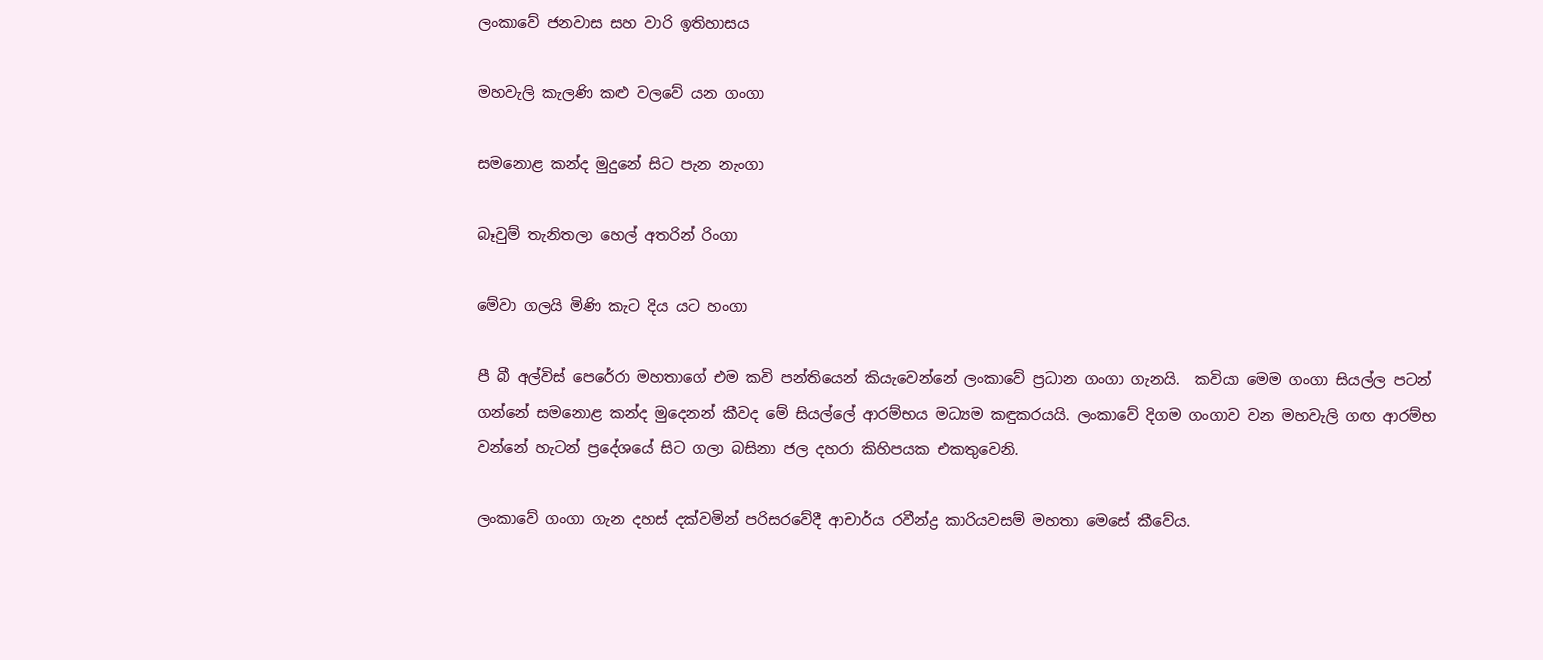ලංකාවේ ජනවාස සහ වාරි ඉතිහාසය

මහවැලි කැලණි කළු වලවේ යන ගංගා

සමනොළ කන්ද මුදුනේ සිට පැන නැංගා

බෑවුම් තැනිතලා හෙල් අතරින් රිංගා

මේවා ගලයි මිණි කැට දිය යට හංගා

පී බී අල්විස් පෙරේරා මහතාගේ එම කවි පන්තියෙන් කියැවෙන්නේ ලංකාවේ ප්‍රධාන ගංගා ගැනයි.  කවියා මෙම ගංගා සියල්ල පටන් ගන්නේ සමනොළ කන්ද මුදෙනන් කීවද මේ සියල්ලේ ආරම්භය මධ්‍යම කඳුකරයයි. ලංකාවේ දිගම ගංගාව වන මහවැලි ගඟ ආරම්භ වන්නේ හැටන් ප්‍රදේශයේ සිට ගලා බසිනා ජල දහරා කිහිපයක එකතුවෙනි.

ලංකාවේ ගංගා ගැන දහස් දක්වමින් පරිසරවේදී ආචාර්ය රවීන්ද්‍ර කාරියවසම් මහතා මෙසේ කීවේය.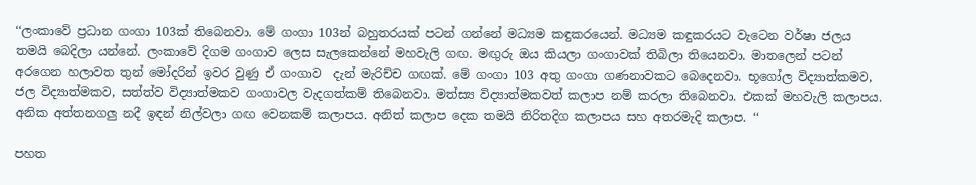‘‘ලංකාවේ ප්‍රධාන ගංගා 103ක් තිබෙනවා. මේ ගංගා 103න් බහුතරයක් පටන් ගන්නේ මධ්‍යම කඳුකරයෙන්. මධ්‍යම කඳුකරයට වැටෙන වර්ෂා ජලය තමයි බෙදිලා යන්නේ. ලංකාවේ දිගම ගංගාව ලෙස සැලකෙන්නේ මහවැලි ගඟ. මඟුරු ඔය කියලා ගංගාවක් තිබිලා තියෙනවා. මාතලෙන් පටන් අරගෙන හලාවත තුන් මෝදරින් ඉවර වුණු ඒ ගංගාව  දැන් මැරිච්ච ගඟක්. මේ ගංගා 103 අතු ගංගා ගණනාවකට බෙදෙනවා. භූගෝල විද්‍යාත්කමව, ජල විද්‍යාත්මකව, සත්ත්ව විද්‍යාත්මකව ගංගාවල වැදගත්කම් තිබෙනවා. මත්ස්‍ය විද්‍යාත්මකවත් කලාප නම් කරලා තිබෙනවා. එකක් මහවැලි කලාපය. අනික අත්තනගලු නදී ඉඳන් නිල්වලා ගඟ වෙනකම් කලාපය. අනිත් කලාප දෙක තමයි නිරිතදිග කලාපය සහ අතරමැදි කලාප. ‘‘

පහත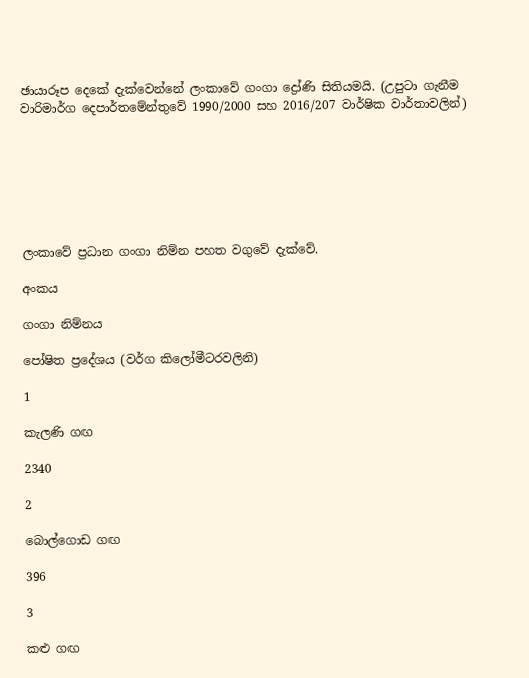ඡායාරූප දෙකේ දැක්වෙන්නේ ලංකාවේ ගංගා ද්‍රෝණි සිතියමයි. (උපුටා ගැනීම වාරිමාර්ග දෙපාර්තමේන්තුවේ 1990/2000 සහ 2016/207 වාර්ෂික වාර්තාවලින්)







ලංකාවේ ප්‍රධාන ගංගා නිම්න පහත වගුවේ දැක්වේ.

අංකය

ගංගා නිම්නය

පෝෂිත ප්‍රදේශය (වර්ග කිලෝමීටරවලිනි)

1

කැලණි ගඟ

2340

2

බොල්ගොඩ ගඟ

396

3

කළු ගඟ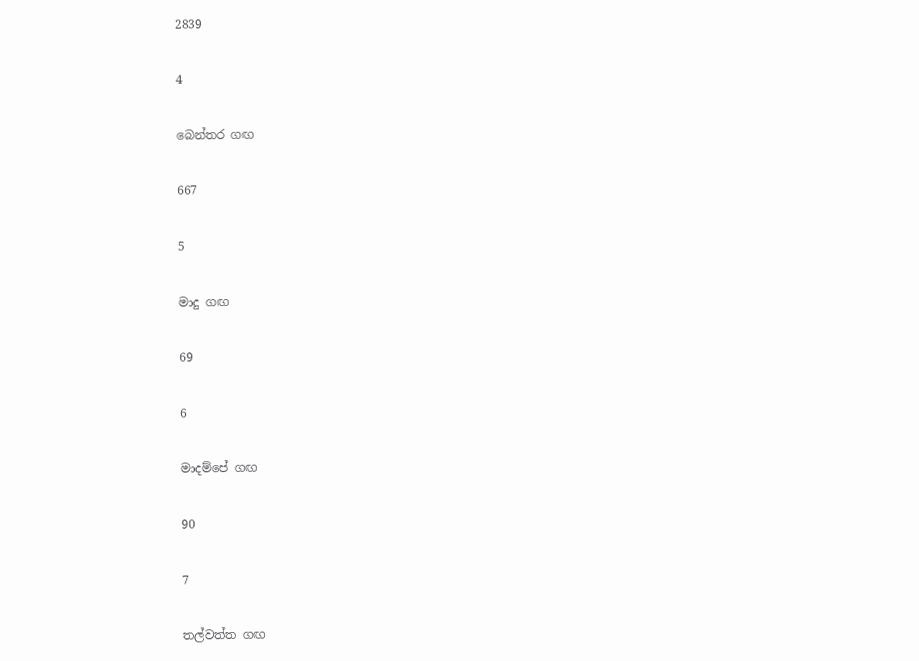2839

4

බෙන්තර ගඟ

667

5

මාදු ගඟ

69

6

මාදම්පේ ගඟ

90

7

තල්වත්ත ගඟ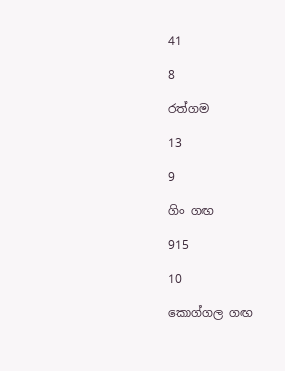41

8

රත්ගම

13

9

ගිං ගඟ

915

10

කොග්ගල ගඟ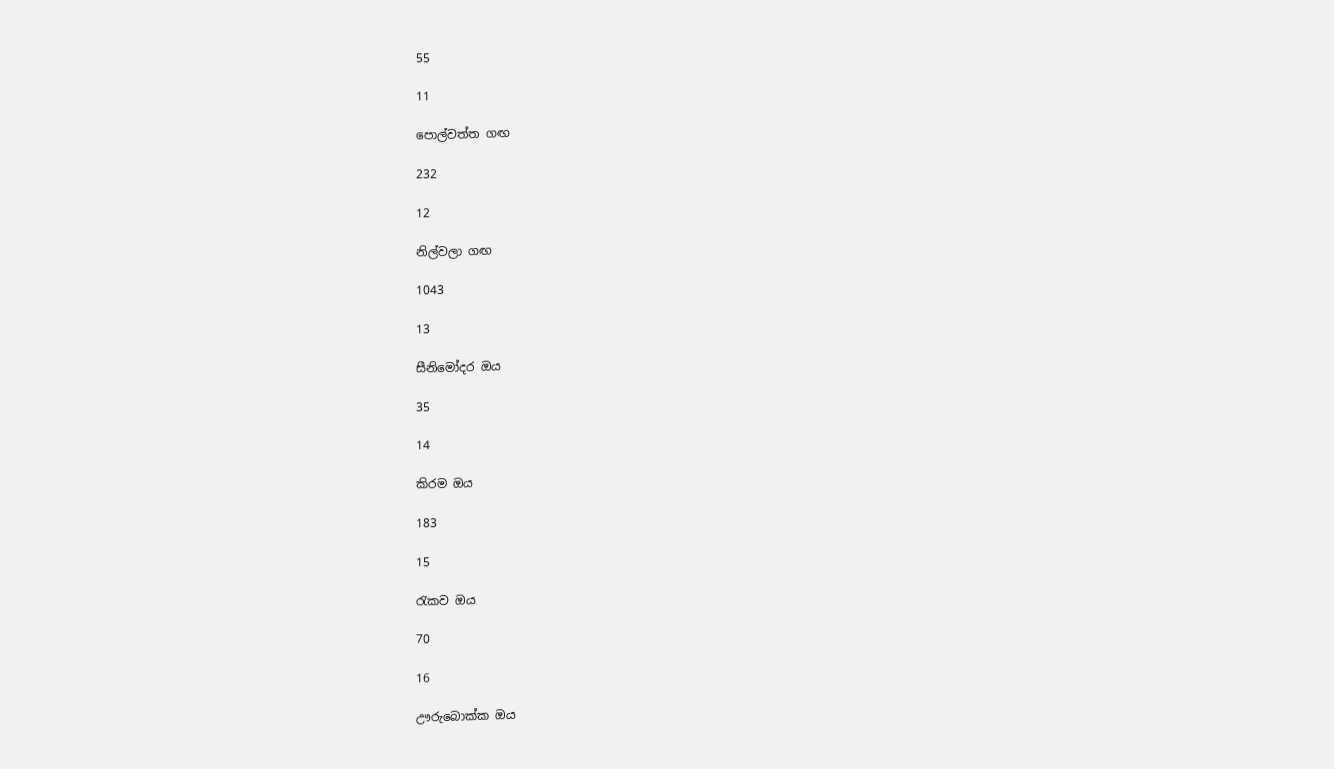55

11

පොල්වත්ත ගඟ

232

12

නිල්වලා ගඟ

1043

13

සීනිමෝදර ඔය

35

14

කිරම ඔය

183

15

රැකව ඔය

70

16

ඌරුබොක්ක ඔය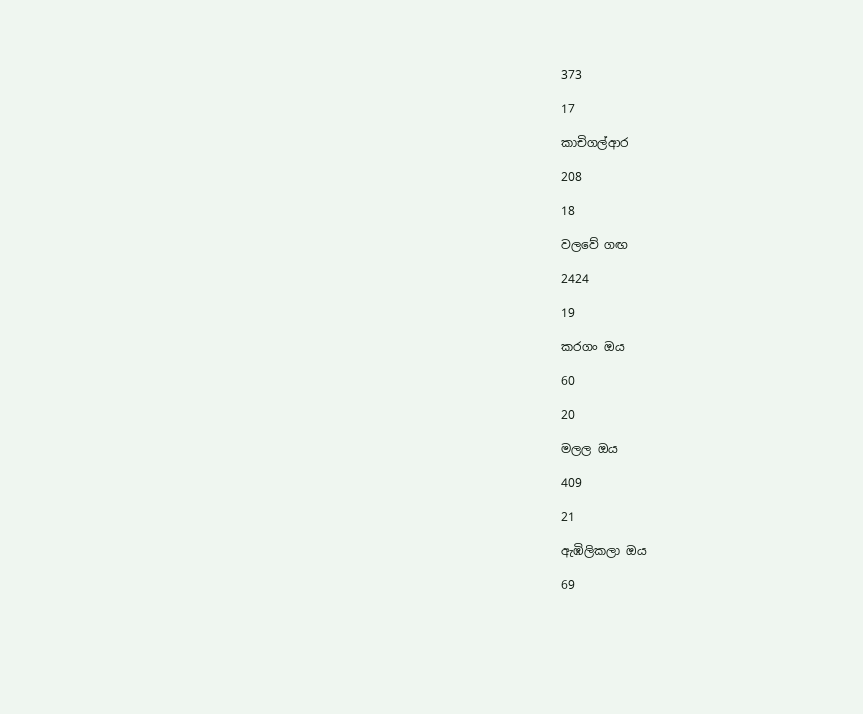373

17

කාචිගල්ආර

208

18

වලවේ ගඟ

2424

19

කරගං ඔය

60

20

මලල ඔය

409

21

ඇඹිලිකලා ඔය

69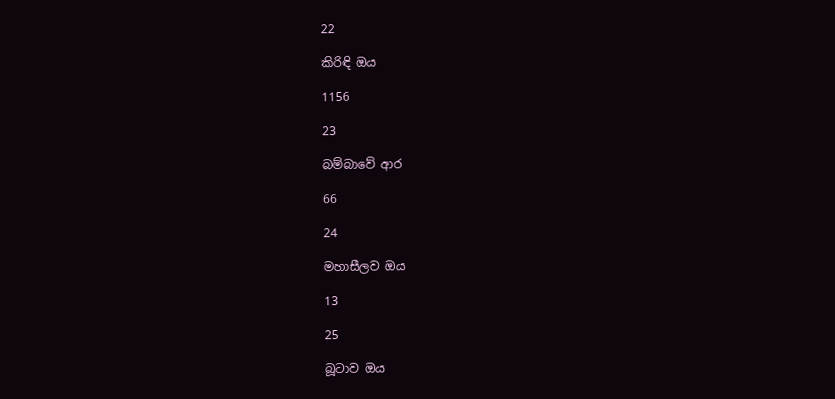22

කිරිඳි ඔය

1156

23

බම්බාවේ ආර

66

24

මහාසීලව ඔය

13

25

බූටාව ඔය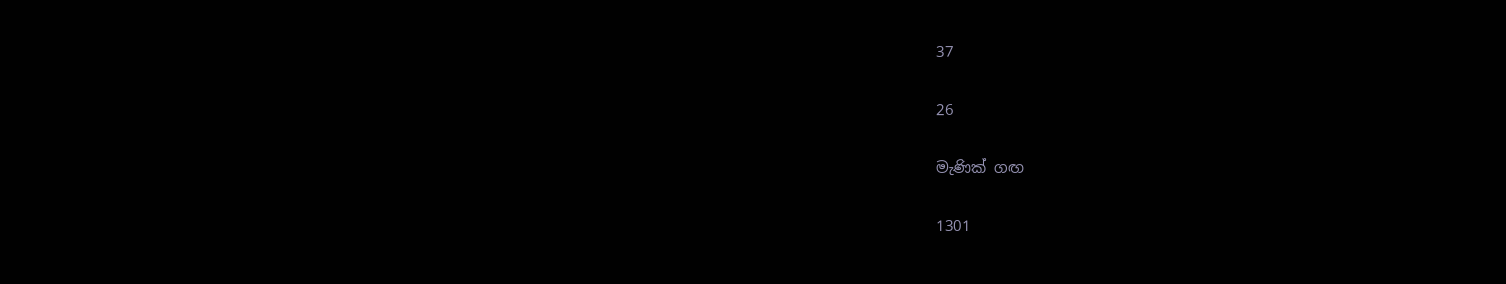37

26

මැණික් ගඟ

1301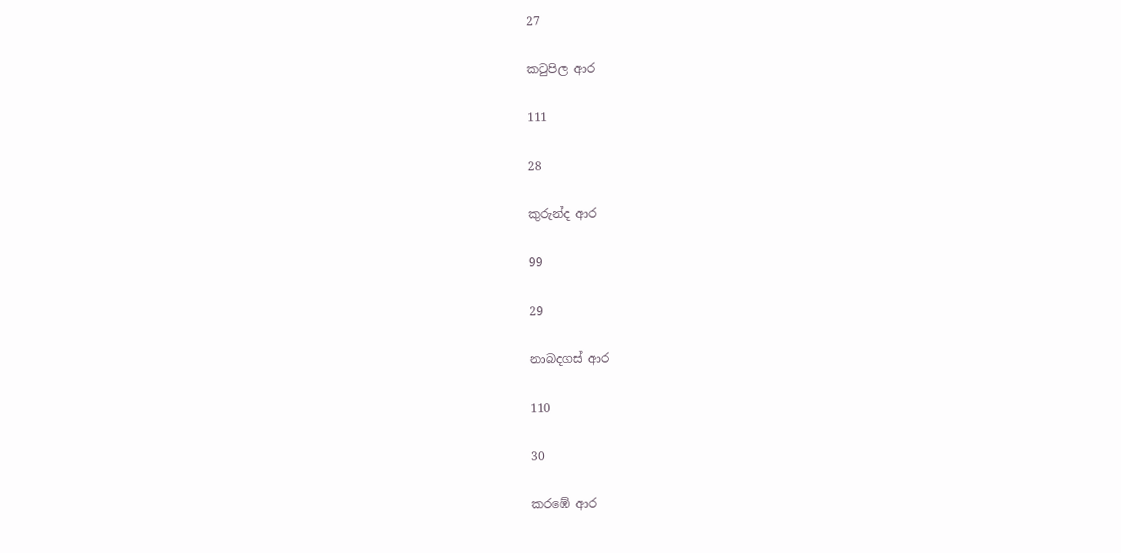27

කටුපිල ආර

111

28

කුරුන්ද ආර

99

29

නාබදගස් ආර

110

30

කරඹේ ආර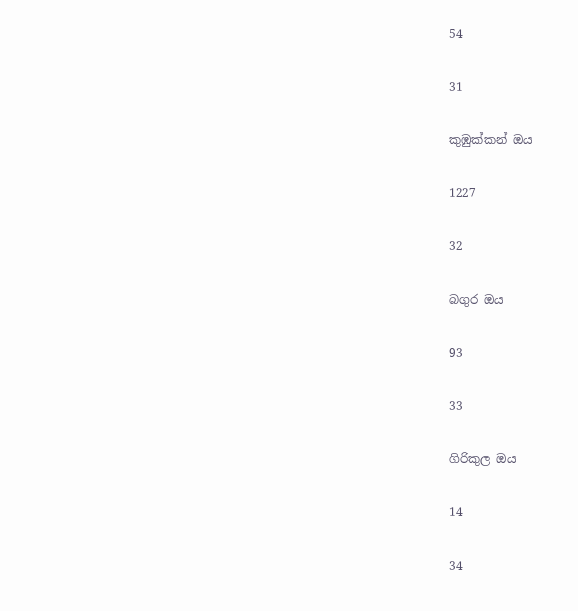54

31

කුඹුක්කන් ඔය

1227

32

බගුර ඔය

93

33

ගිරිකුල ඔය

14

34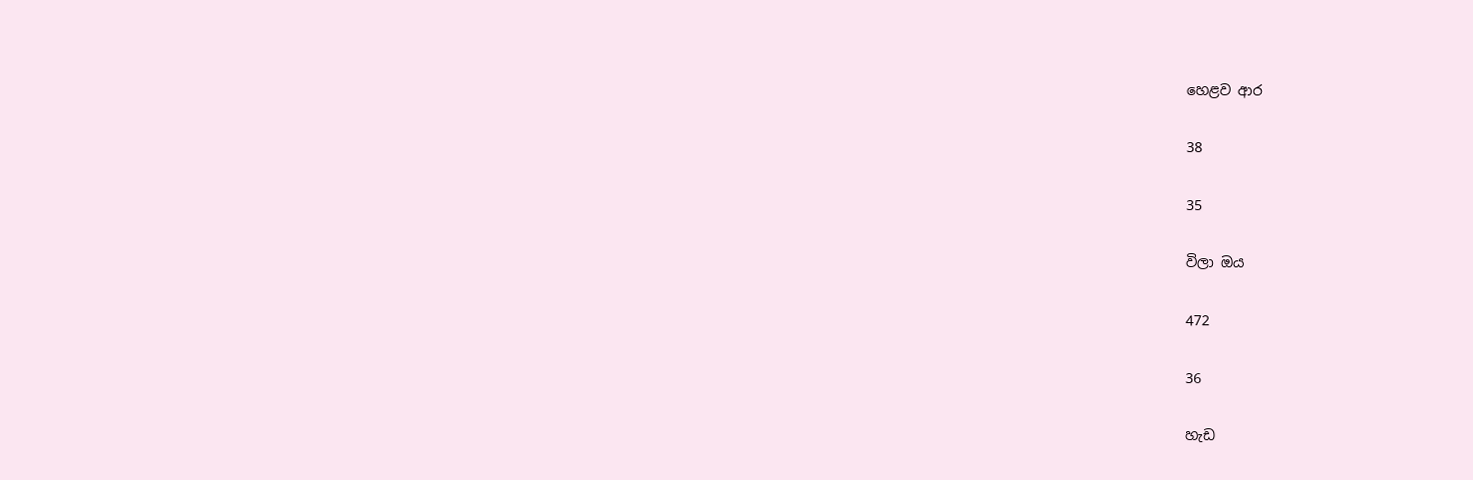හෙළව ආර

38

35

විලා ඔය

472

36

හැඩ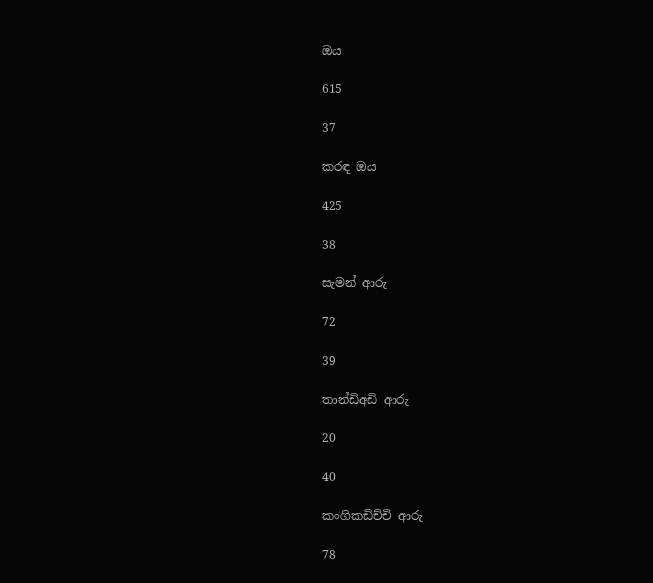ඔය

615

37

කරඳ ඔය

425

38

සැමන් ආරු

72

39

තාන්ඩිඅඩි ආරු

20

40

කංගිකඩිච්චි ආරු

78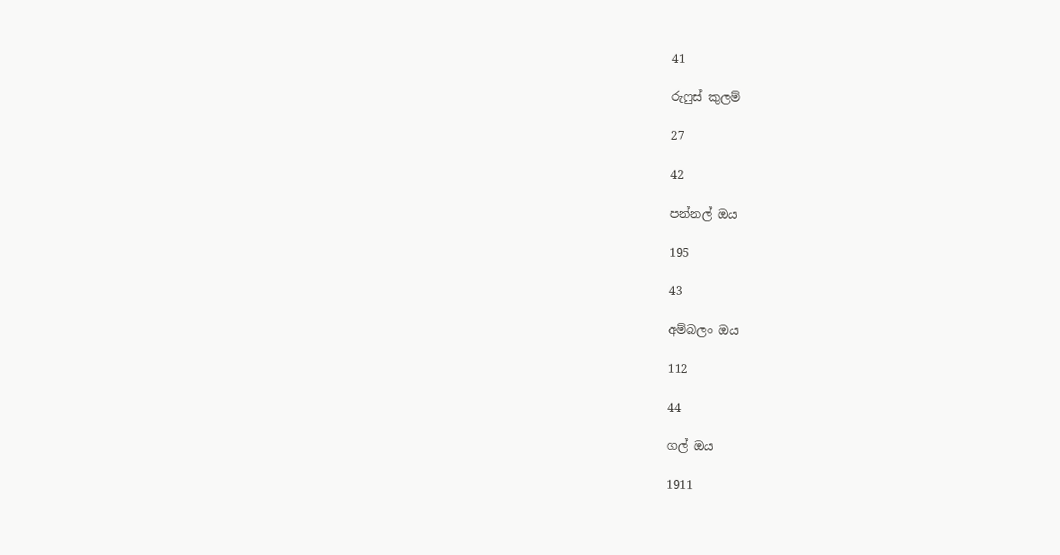41

රුෆුස් කුලම්

27

42

පන්නල් ඔය

195

43

අම්බලං ඔය

112

44

ගල් ඔය

1911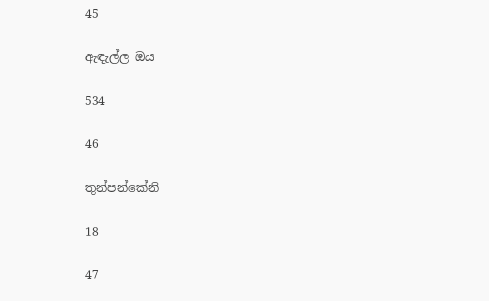45

ඇඳැල්ල ඔය

534

46

තුන්පන්කේනි

18

47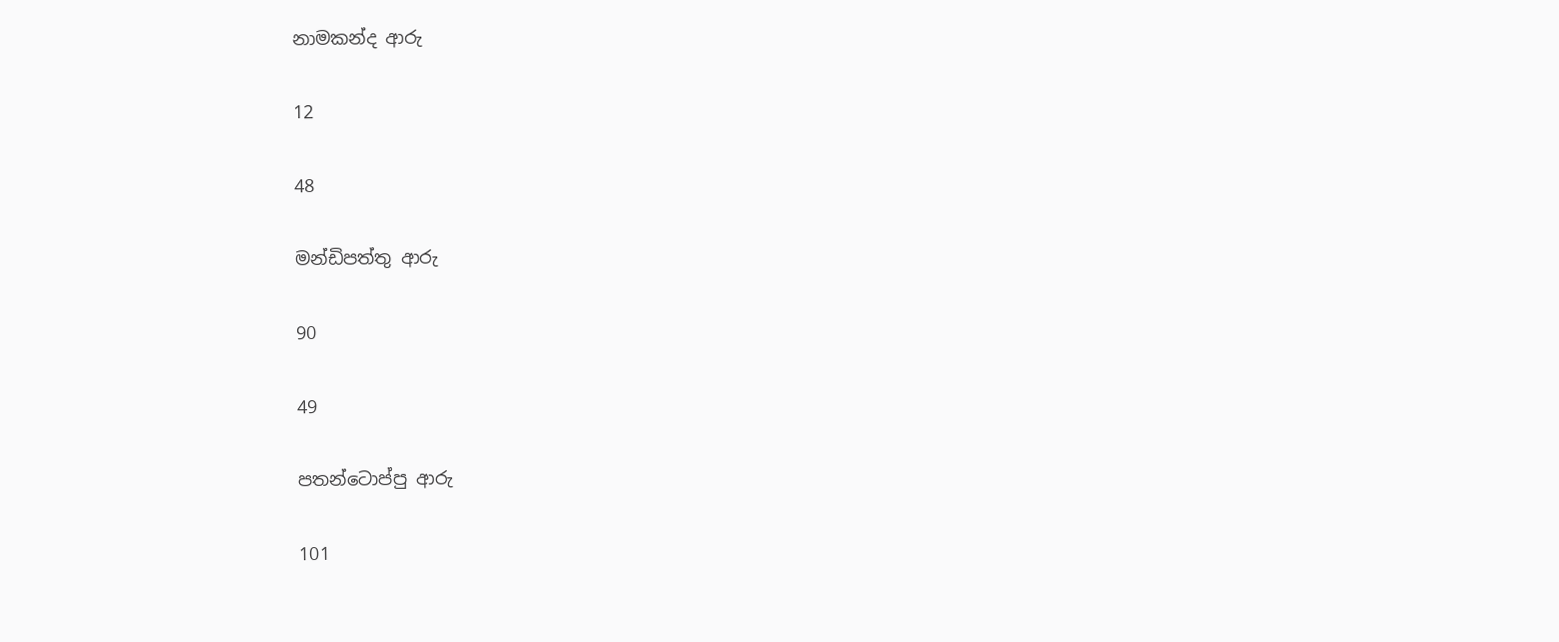නාමකන්ද ආරු

12

48

මන්ඩිපත්තු ආරු

90

49

පතන්ටොප්පු ආරු

101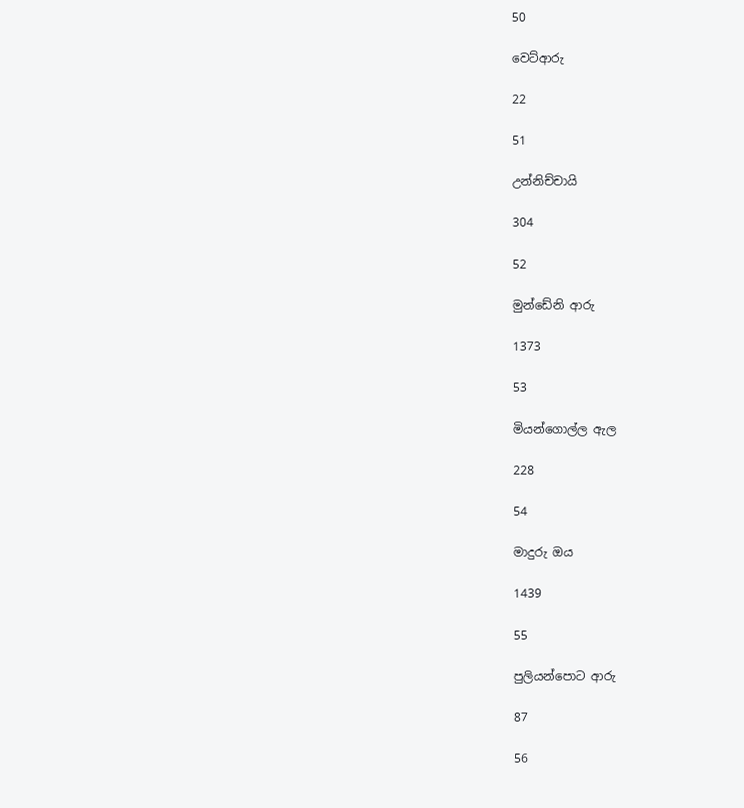50

වෙට්ආරු

22

51

උන්නිච්චායි

304

52

මුන්ඩේනි ආරු

1373

53

මියන්ගොල්ල ඇල

228

54

මාදුරු ඔය

1439

55

පුලියන්පොට ආරු

87

56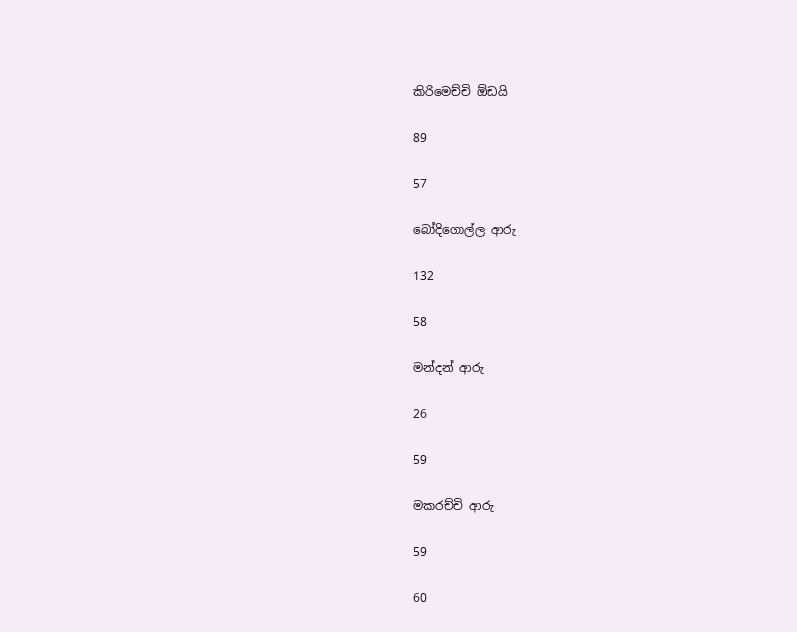කිරිමෙච්චි ඕඩයි

89

57

බෝදිගොල්ල ආරු

132

58

මන්දන් ආරු

26

59

මකරච්චි ආරු

59

60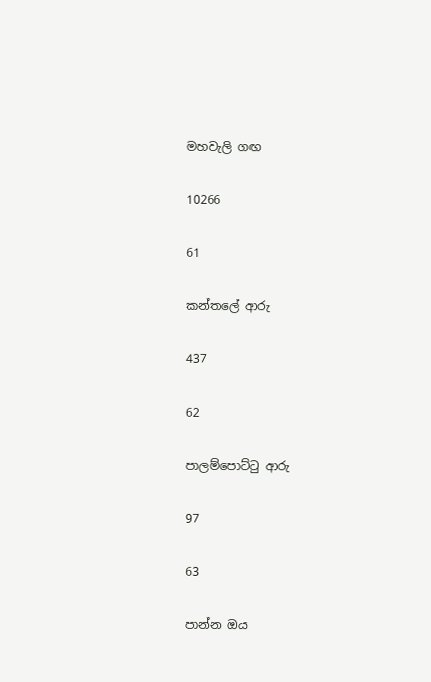මහවැලි ගඟ

10266

61

කන්තලේ ආරු

437

62

පාලම්පොට්ටු ආරු

97

63

පාන්න ඔය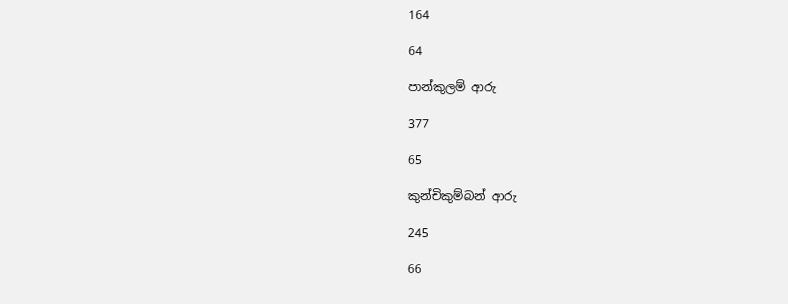164

64

පාන්කුලම් ආරු

377

65

කුන්චිකුම්බන් ආරු

245

66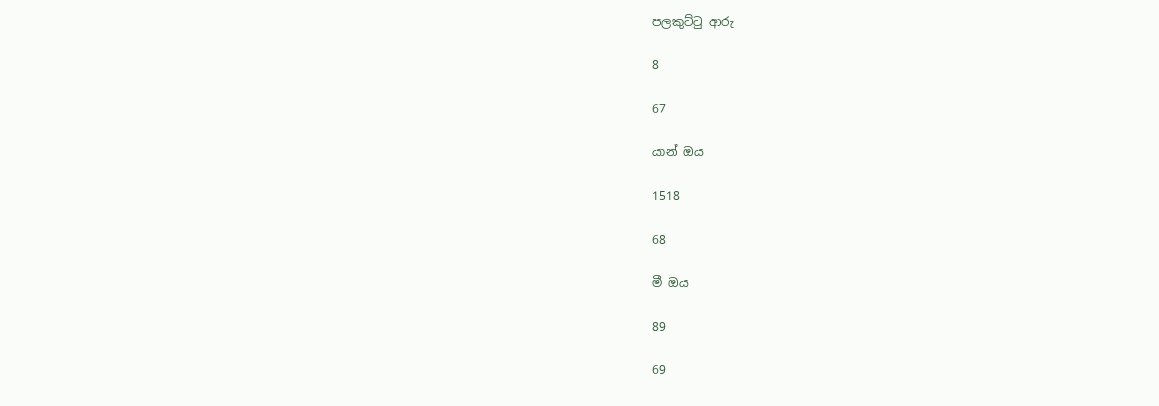පලකුට්ටු ආරු

8

67

යාන් ඔය

1518

68

මී ඔය

89

69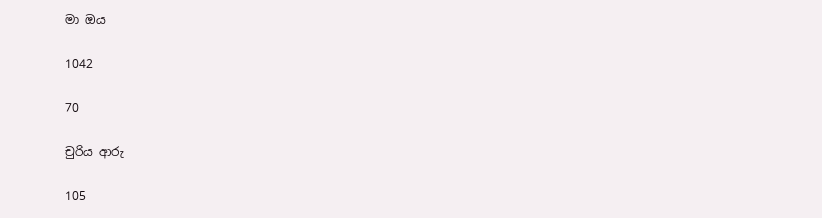මා ඔය

1042

70

චුරිය ආරු

105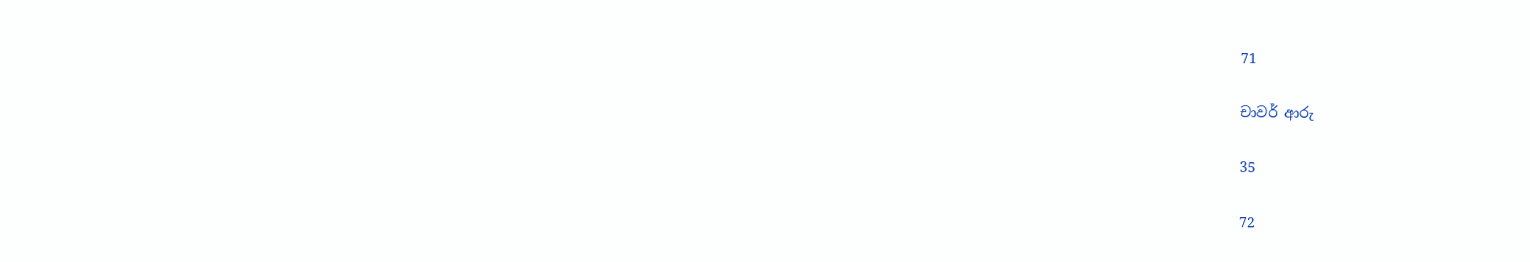71

චාවර් ආරු

35

72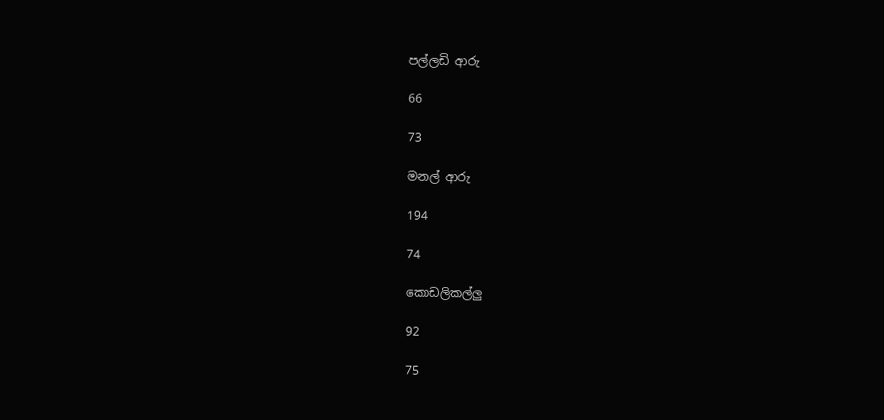පල්ලඩි ආරු

66

73

මනල් ආරු

194

74

කොඩලිකල්ලු

92

75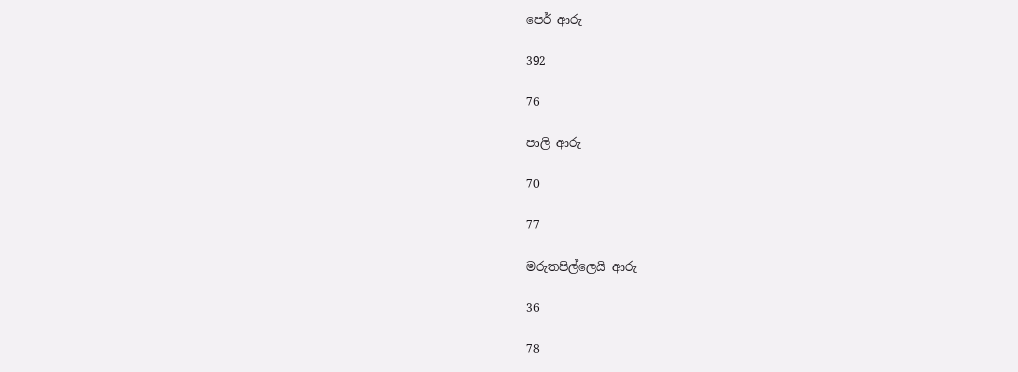පෙර් ආරු

392

76

පාලි ආරු

70

77

මරුතපිල්ලෙයි ආරු

36

78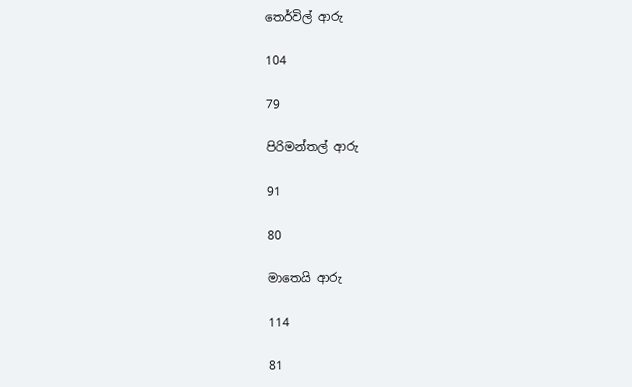තෙර්විල් ආරු

104

79

පිරිමන්තල් ආරු

91

80

මාතෙයි ආරු

114

81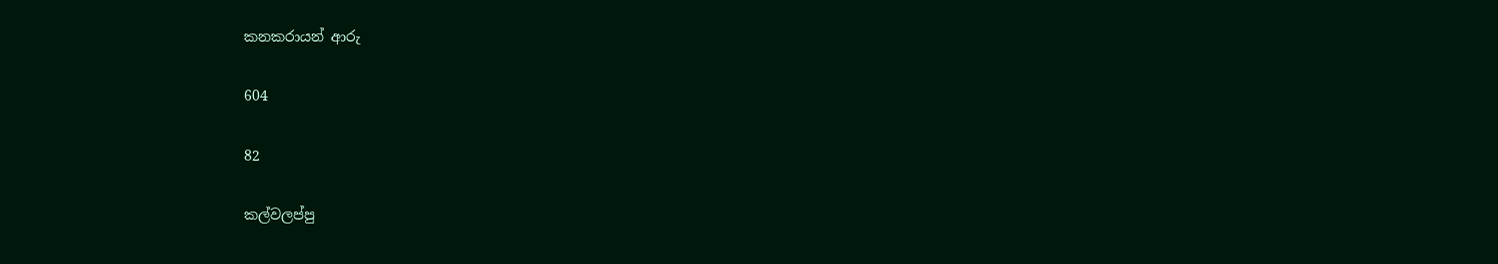කනකරායන් ආරු

604

82

කල්වලප්පු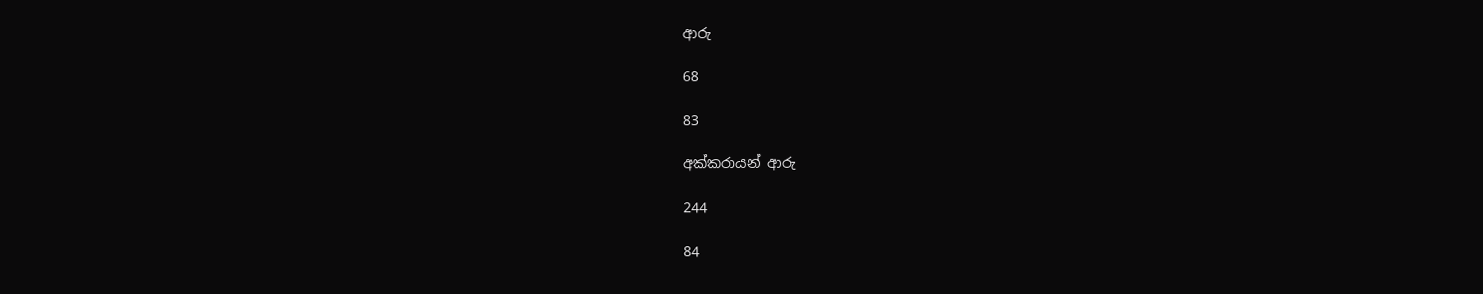ආරු

68

83

අක්කරායන් ආරු

244

84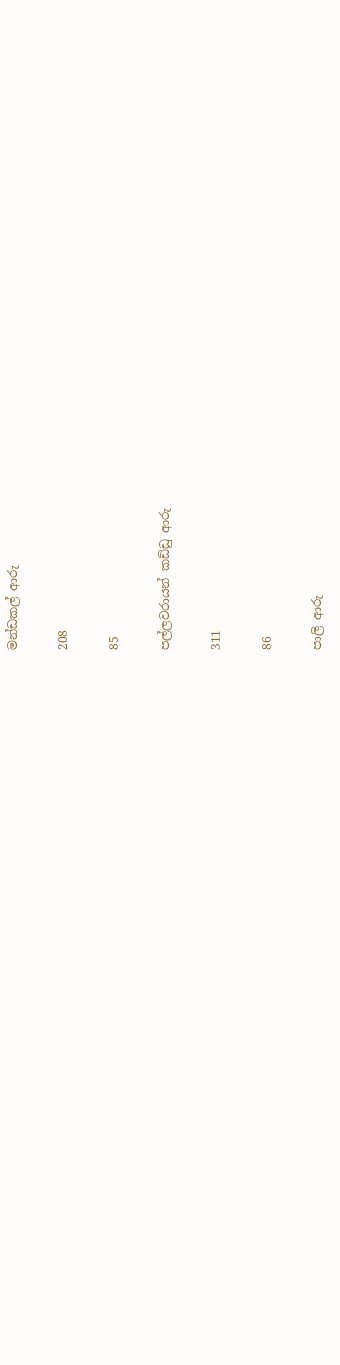මන්ඩකල් ආරු

208

85

පල්ලවරායන් කඩ්ඩු ආරු

311

86

පාලි ආරු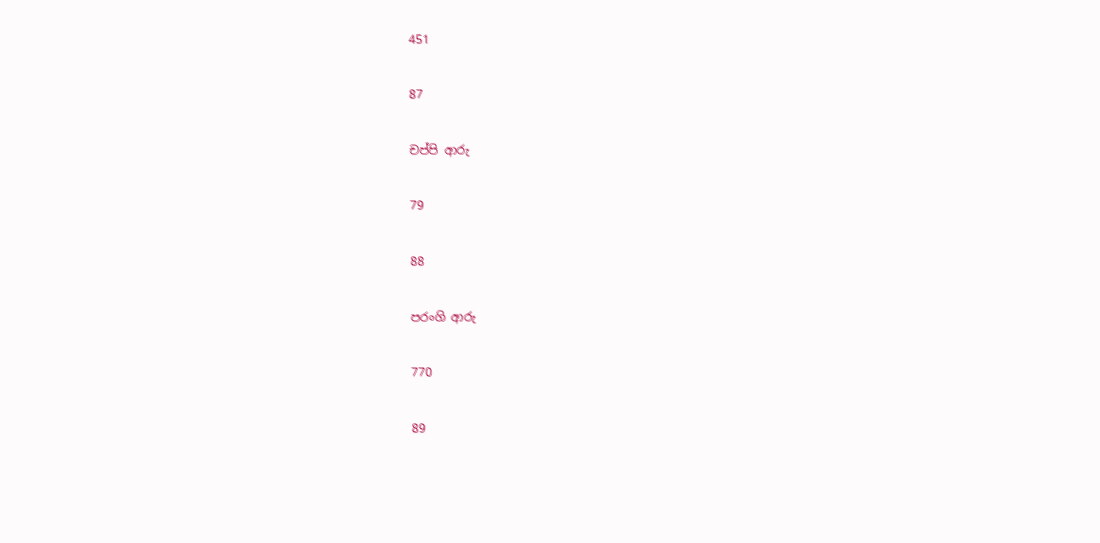451

87

චප්පි ආරු

79

88

පරංගි ආරු

770

89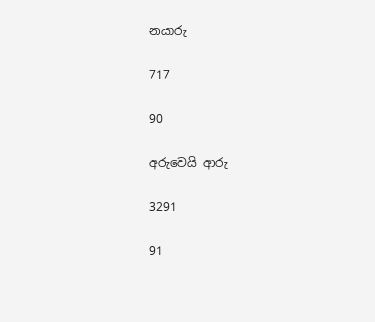නයාරු

717

90

අරුවෙයි ආරු

3291

91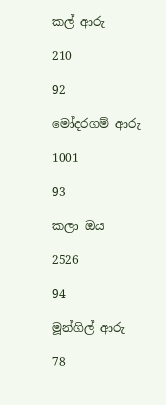කල් ආරු

210

92

මෝදරගම් ආරු

1001

93

කලා ඔය

2526

94

මූන්ගිල් ආරු

78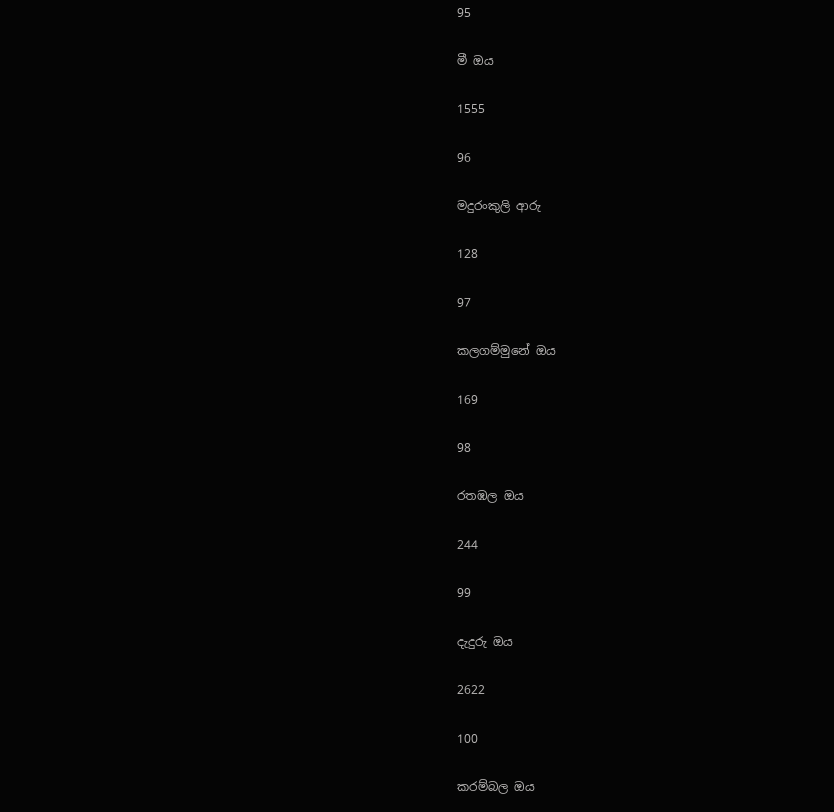95

මී ඔය

1555

96

මදුරංකුලි ආරු

128

97

කලගම්මුනේ ඔය

169

98

රතඹල ඔය

244

99

දැදුරු ඔය

2622

100

කරම්බල ඔය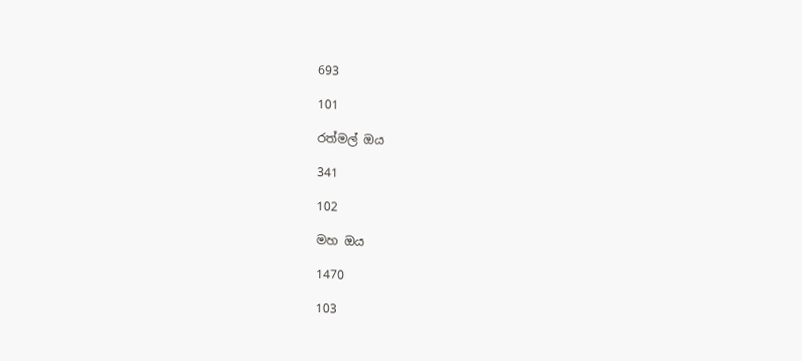693

101

රත්මල් ඔය

341

102

මහ ඔය

1470

103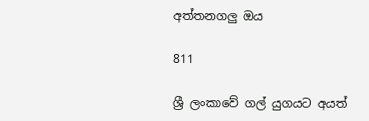අත්තනගලු ඔය

811

ශ්‍රී ලංකාවේ ගල් යුගයට අයත්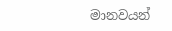මානවයන්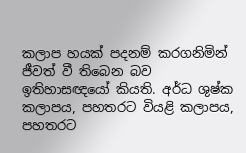කලාප හයක් පදනම් කරගනිමින් ජීවත් වී තිබෙන බව ඉතිහාසඥයෝ කියති. අර්ධ ශුෂ්ක කලාපය, පහතරට වියළි කලාපය, පහතරට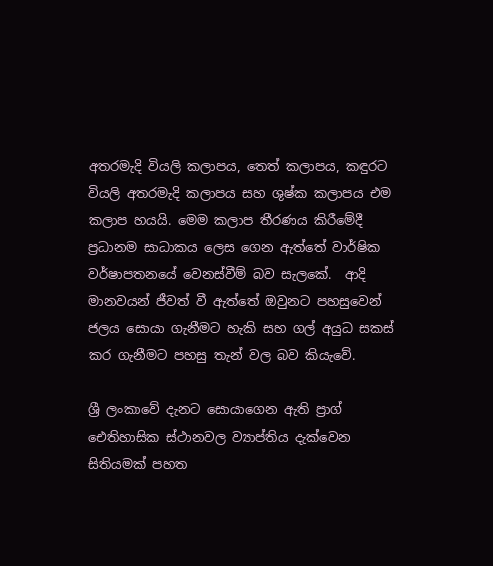අතරමැදි වියලි කලාපය, තෙත් කලාපය, කඳුරට වියලි අතරමැදි කලාපය සහ ශුෂ්ක කලාපය එම කලාප හයයි. මෙම කලාප තීරණය කිරීමේදී ප්‍රධානම සාධාකය ලෙස ගෙන ඇත්තේ වාර්ෂික වර්ෂාපතනයේ වෙනස්වීම් බව සැලකේ.  ආදි මානවයන් ජීවත් වී ඇත්තේ ඔවුනට පහසුවෙන් ජලය සොයා ගැනීමට හැකි සහ ගල් අයුධ සකස් කර ගැනීමට පහසු තැන් වල බව කියැවේ.

ශ්‍රී ලංකාවේ දැනට සොයාගෙන ඇති ප්‍රාග් ඓතිහාසික ස්ථානවල ව්‍යාප්තිය දැක්වෙන සිතියමක් පහත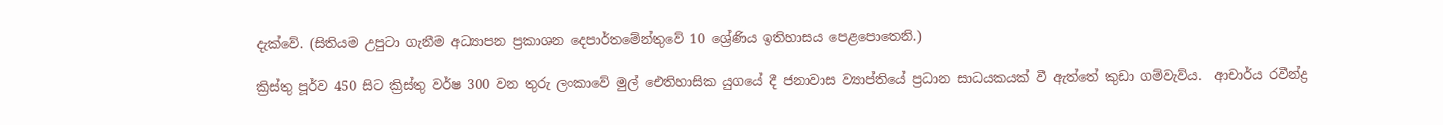දැක්වේ. (සිතියම උපුටා ගැනීම අධ්‍යාපන ප්‍රකාශන දෙපාර්තමේන්තුවේ 10 ශ්‍රේණිය ඉතිහාසය පෙළපොතෙනි.)

ක්‍රිස්තු පූර්ව 450 සිට ක්‍රිස්තු වර්ෂ 300 වන තුරු ලංකාවේ මුල් ඓතිහාසික යුගයේ දී ජනාවාස ව්‍යාප්තියේ ප්‍රධාන සාධයකයක් වී ඇත්තේ කුඩා ගම්වැව්ය.  ආචාර්ය රවීන්ද්‍ර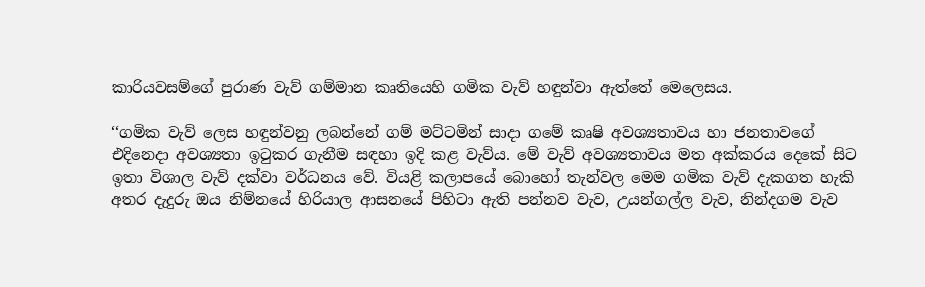කාරියවසම්ගේ පුරාණ වැව් ගම්මාන කෘතියෙහි ගමික වැව් හඳුන්වා ඇත්තේ මෙලෙසය.

‘‘ගමික වැව් ලෙස හඳුන්වනු ලබන්නේ ගම් මට්ටමින් සාදා ගමේ කෘෂි අවශ්‍යතාවය හා ජනතාවගේ එදිනෙදා අවශ්‍යතා ඉටුකර ගැනීම සඳහා ඉදි කළ වැව්ය. මේ වැව් අවශ්‍යතාවය මත අක්කරය දෙකේ සිට ඉතා විශාල වැව් දක්වා වර්ධනය වේ. වියළි කලාපයේ බොහෝ තැන්වල මෙම ගමික වැව් දැකගත හැකි අතර දැදුරු ඔය නිම්නයේ හිරියාල ආසනයේ පිහිටා ඇති පන්නව වැව, උයන්ගල්ල වැව, නින්දගම වැව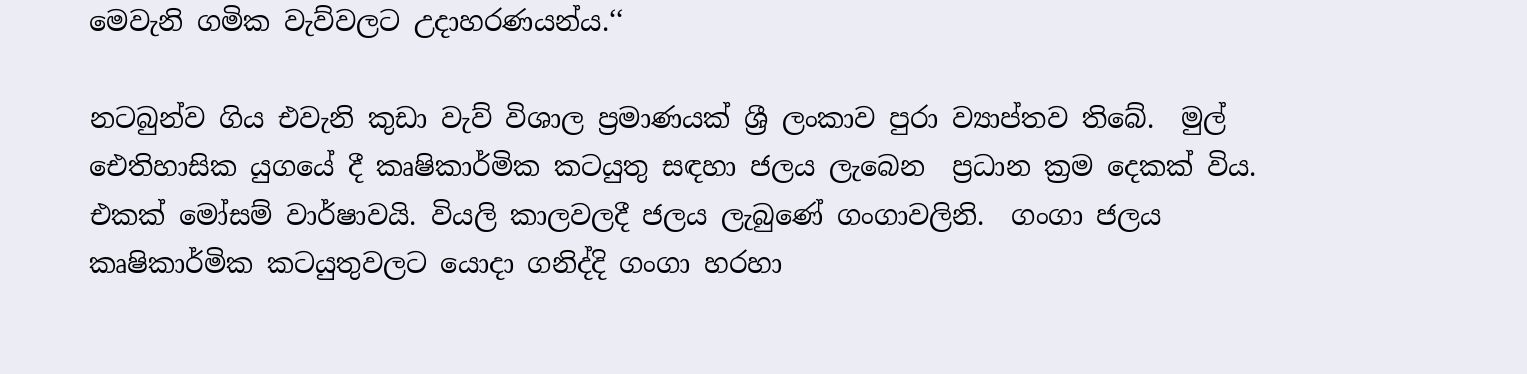මෙවැනි ගමික වැව්වලට උදාහරණයන්ය.‘‘

නටබුන්ව ගිය එවැනි කුඩා වැව් විශාල ප්‍රමාණයක් ශ්‍රී ලංකාව පුරා ව්‍යාප්තව තිබේ.  මුල් ඓතිහාසික යුගයේ දී කෘෂිකාර්මික කටයුතු සඳහා ජලය ලැබෙන  ප්‍රධාන ක්‍රම දෙකක් විය. එකක් මෝසම් වාර්ෂාවයි. වියලි කාලවලදී ජලය ලැබුණේ ගංගාවලිනි.  ගංගා ජලය කෘෂිකාර්මික කටයුතුවලට යොදා ගනිද්දි ගංගා හරහා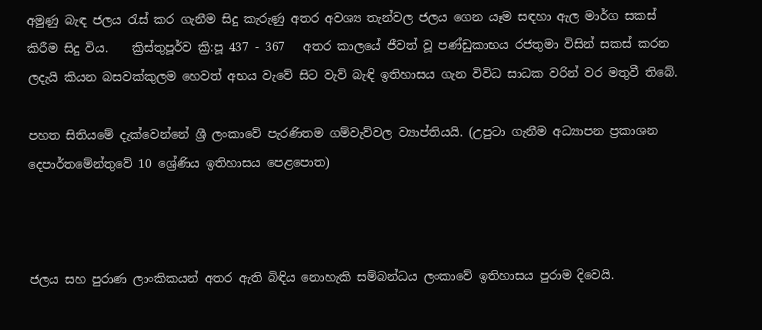අමුණු බැඳ ජලය රැස් කර ගැනීම සිදු කැරුණු අතර අවශ්‍ය තැන්වල ජලය ගෙන යෑම සඳහා ඇල මාර්ග සකස් කිරීම සිදු විය.    ක්‍රිස්තුපූර්ව ක්‍රි:පූ 437 - 367   අතර කාලයේ ජීවත් වූ පණ්ඩුකාභය රජතුමා විසින් සකස් කරන ලදැයි කියන බසවක්කුලම හෙවත් අභය වැවේ සිට වැව් බැඳි ඉතිහාසය ගැන විවිධ සාධක වරින් වර මතුවී තිබේ.

පහත සිතියමේ දැක්වෙන්නේ ශ්‍රී ලංකාවේ පැරණිතම ගම්වැව්වල ව්‍යාප්තියයි. (උපුටා ගැනීම අධ්‍යාපන ප්‍රකාශන දෙපාර්තමේන්තුවේ 10 ශ්‍රේණිය ඉතිහාසය පෙළපොත)



ජලය සහ පුරාණ ලාංකිකයන් අතර ඇති බිඳිය නොහැකි සම්බන්ධය ලංකාවේ ඉතිහාසය පුරාම දිවෙයි.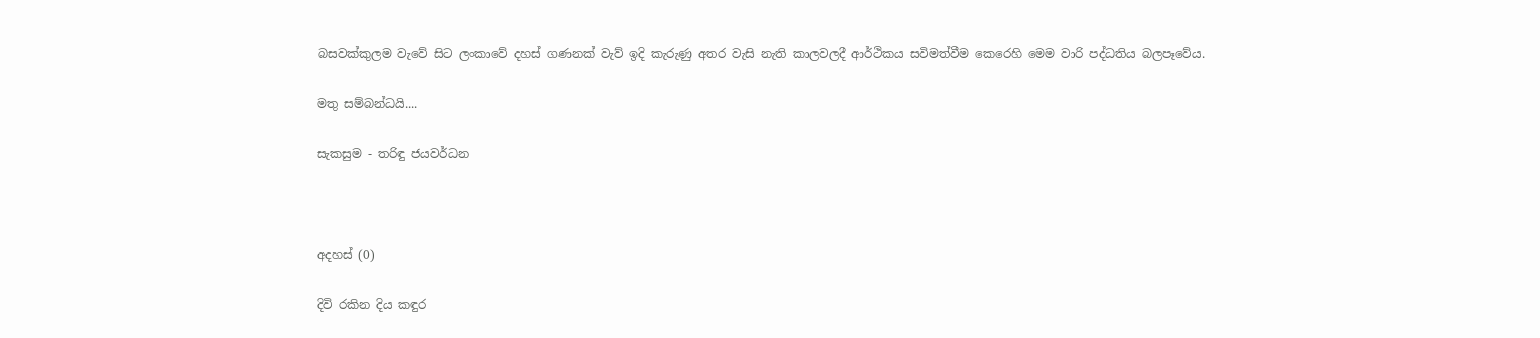බසවක්කුලම වැවේ සිට ලංකාවේ දහස් ගණනක් වැව් ඉදි කැරුණු අතර වැසි නැති කාලවලදී ආර්ථිකය සවිමත්වීම කෙරෙහි මෙම වාරි පද්ධතිය බලපෑවේය.

මතු සම්බන්ධයි....

සැකසුම - තරිඳු ජයවර්ධන



අදහස් (0)

දිවි රකින දිය කඳුර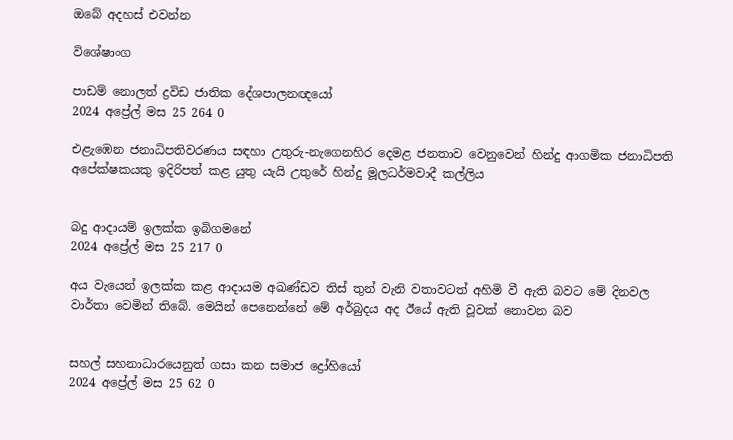ඔබේ අදහස් එවන්න

විශේෂාංග

පාඩම් නොලත් ද්‍රවිඩ ජාතික දේශපාලනඥයෝ
2024 අප්‍රේල් මස 25 264 0

එළැඹෙන ජනාධිපතිවරණය සඳහා උතුරු-නැගෙනහිර දෙමළ ජනතාව වෙනුවෙන් හින්දු ආගමික ජනාධිපති අපේක්ෂකයකු ඉදිරිපත් කළ යුතු යැයි උතුරේ හින්දු මූලධර්මවාදී කල්ලිය


බදු ආදායම් ඉලක්ක ඉබිගමනේ
2024 අප්‍රේල් මස 25 217 0

අය වැයෙන් ඉලක්ක කළ ආදායම අඛණ්ඩව තිස් තුන් වැනි වතාවටත් අහිමි වී ඇති බවට මේ දිනවල වාර්තා වෙමින් තිබේ. මෙයින් පෙනෙන්නේ මේ අර්බුදය අද ඊයේ ඇති වූවක් නොවන බව


සහල් සහනාධාරයෙනුත් ගසා කන සමාජ ද්‍රෝහියෝ
2024 අප්‍රේල් මස 25 62 0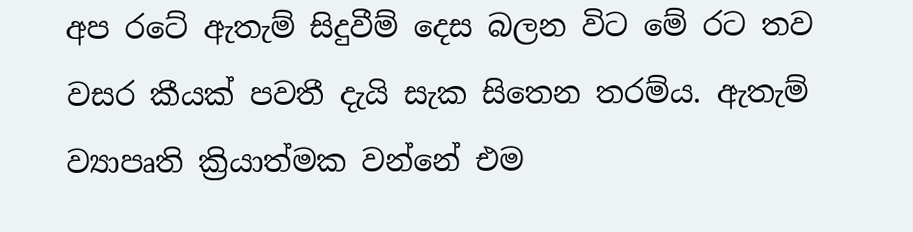අප රටේ ඇතැම් සිදුවීම් දෙස බලන විට මේ රට තව වසර කීයක් පවතී දැයි සැක සිතෙන තරම්ය. ඇතැම් ව්‍යාපෘති ක්‍රියාත්මක වන්නේ එම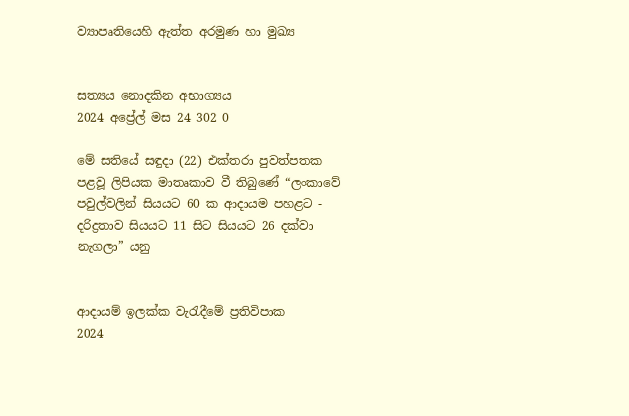ව්‍යාපෘතියෙහි ඇත්ත අරමුණ හා මුඛ්‍ය


සත්‍යය නොදකින අභාග්‍යය
2024 අප්‍රේල් මස 24 302 0

මේ සතියේ සඳුදා (22) එක්තරා පුවත්පතක පළවූ ලිපියක මාතෘකාව වී තිබුණේ “ලංකාවේ පවුල්වලින් සියයට 60 ක ආදායම පහළට - දරිද්‍රතාව සියයට 11 සිට සියයට 26 දක්වා නැගලා” යනු


ආදායම් ඉලක්ක වැරැදීමේ ප්‍රතිවිපාක
2024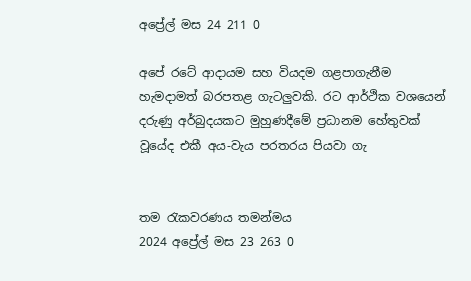අප්‍රේල් මස 24 211 0

අපේ රටේ ආදායම සහ වියදම ගළපාගැනීම හැමදාමත් බරපතළ ගැටලුවකි. රට ආර්ථික වශයෙන් දරුණු අර්බුදයකට මුහුණදීමේ ප්‍රධානම හේතුවක් වූයේද එකී අය-වැය පරතරය පියවා ගැ


තම රැකවරණය තමන්මය
2024 අප්‍රේල් මස 23 263 0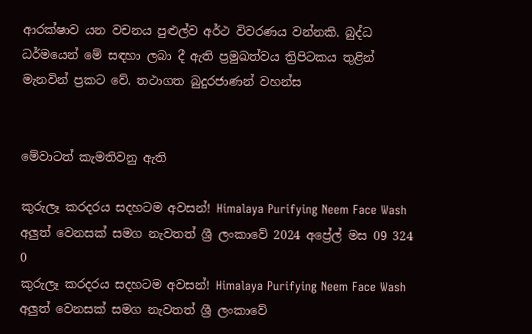ආරක්ෂාව යන වචනය පුළුල්ව අර්ථ විවරණය වන්නකි. බුද්ධ ධර්මයෙන් මේ සඳහා ලබා දී ඇති ප්‍රමුඛත්වය ත්‍රිපිටකය තුළින් මැනවින් ප්‍රකට වේ. තථාගත බුදුරජාණන් වහන්ස


මේවාටත් කැමතිවනු ඇති

කුරුලෑ කරදරය සදහටම අවසන්! Himalaya Purifying Neem Face Wash අලුත් වෙනසක් සමග නැවතත් ශ්‍රී ලංකාවේ 2024 අප්‍රේල් මස 09 324 0
කුරුලෑ කරදරය සදහටම අවසන්! Himalaya Purifying Neem Face Wash අලුත් වෙනසක් සමග නැවතත් ශ්‍රී ලංකාවේ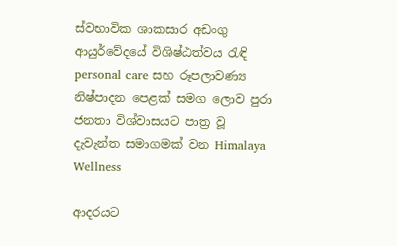ස්වභාවික ශාකසාර අඩංගු ආයුර්වේදයේ විශිෂ්ඨත්වය රැඳි personal care සහ රූපලාවණ්‍ය නිෂ්පාදන පෙළක් සමග ලොව පුරා ජනතා විශ්වාසයට පාත්‍ර වූ දැවැන්ත සමාගමක් වන Himalaya Wellness

ආදරයට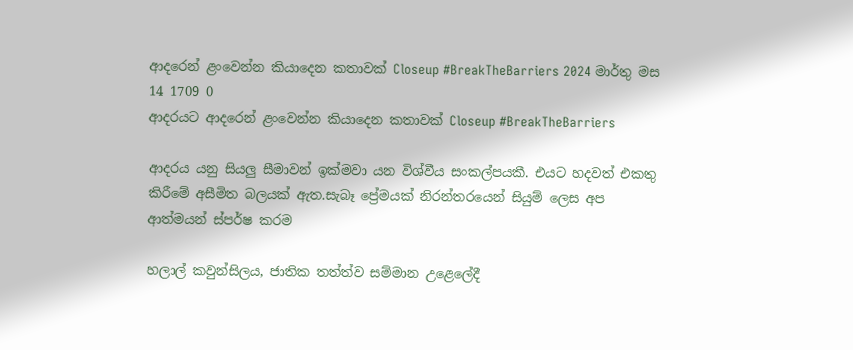ආදරෙන් ළංවෙන්න කියාදෙන කතාවක් Closeup #BreakTheBarriers 2024 මාර්තු මස 14 1709 0
ආදරයට ආදරෙන් ළංවෙන්න කියාදෙන කතාවක් Closeup #BreakTheBarriers

ආදරය යනු සියලු සීමාවන් ඉක්මවා යන විශ්වීය සංකල්පයකී. එයට හදවත් එකතු කිරීමේ අසීමිත බලයක් ඇත.සැබෑ ප්‍රේමයක් නිරන්තරයෙන් සියුම් ලෙස අප ආත්මයන් ස්පර්ෂ කරම

හලාල් කවුන්සිලය, ජාතික තත්ත්ව සම්මාන උළෙලේදී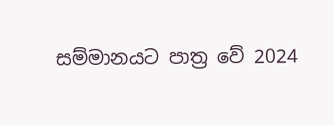සම්මානයට පාත්‍ර වේ 2024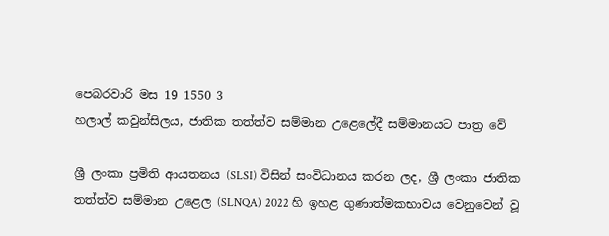පෙබරවාරි මස 19 1550 3
හලාල් කවුන්සිලය, ජාතික තත්ත්ව සම්මාන උළෙලේදී සම්මානයට පාත්‍ර වේ

ශ්‍රී ලංකා ප්‍රමිති ආයතනය (SLSI) විසින් සංවිධානය කරන ලද, ශ්‍රී ලංකා ජාතික තත්ත්ව සම්මාන උළෙල (SLNQA) 2022 හි ඉහළ ගුණාත්මකභාවය වෙනුවෙන් වූ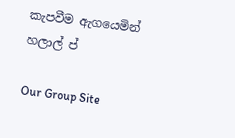කැපවීම ඇගයෙමින් හලාල් ප්

Our Group Site